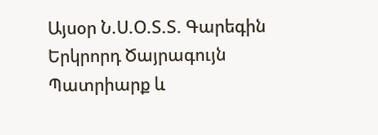Այսօր Ն.Ս.Օ.Տ.Տ. Գարեգին Երկրորդ Ծայրագույն Պատրիարք և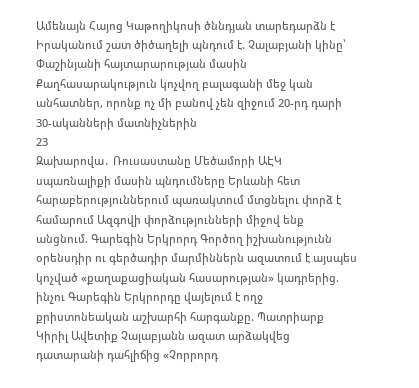Ամենայն Հայոց Կաթողիկոսի ծննդյան տարեդարձն է Իրականում շատ ծիծաղելի պնդում է. Չալաբյանի կինը՝ Փաշինյանի հայտարարության մասին Քաղհասարակություն կոչվող բալագանի մեջ կան անհատներ, որոնք ոչ մի բանով չեն զիջում 20-րդ դարի 30-ականների մատնիչներին
23
Զախարովա․ Ռուսաստանը Մեծամորի ԱԷԿ սպառնալիքի մասին պնդումները Երևանի հետ հարաբերություններում պառակտում մտցնելու փորձ է համարում Ազգովի փորձությունների միջով ենք անցնում. Գարեգին Երկրորդ Գործող իշխանությունն օրենսդիր ու գերծադիր մարմիններն ազատում է այսպես կոչված «քաղաքացիական հասարության» կադրերից. ինչու Գարեգին Երկրորդը վայելում է ողջ քրիստոնեական աշխարհի հարգանքը. Պատրիարք Կիրիլ Ավետիք Չալաբյանն ազատ արձակվեց դատարանի դահլիճից «Չորրորդ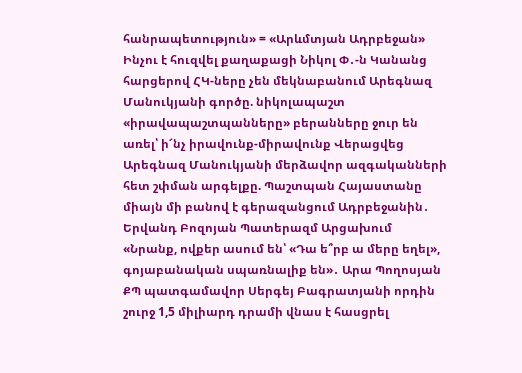հանրապետություն» = «Արևմտյան Ադրբեջան» Ինչու է հուզվել քաղաքացի Նիկոլ Փ․-ն Կանանց հարցերով ՀԿ-ները չեն մեկնաբանում Արեգնազ Մանուկյանի գործը. նիկոլապաշտ «իրավապաշտպանները» բերանները ջուր են առել՝ ի՜նչ իրավունք-միրավունք Վերացվեց Արեգնազ Մանուկյանի մերձավոր ազգականների հետ շփման արգելքը. Պաշտպան Հայաստանը միայն մի բանով է գերազանցում Ադրբեջանին․ Երվանդ Բոզոյան Պատերազմ Արցախում
«Նրանք, ովքեր ասում են՝ «Դա ե՞րբ ա մերը եղել», գոյաբանական սպառնալիք են»․ Արա Պողոսյան ՔՊ պատգամավոր Սերգեյ Բագրատյանի որդին շուրջ 1,5 միլիարդ դրամի վնաս է հասցրել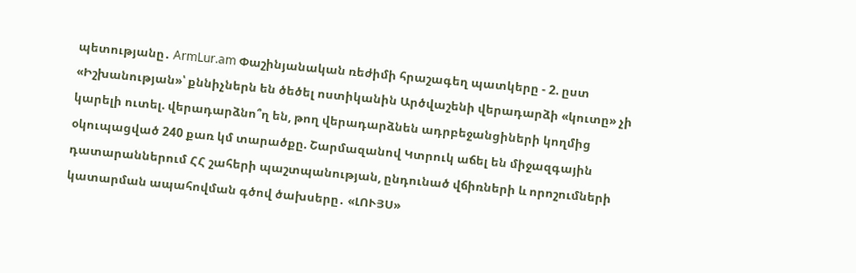պետությանը․ ArmLur.am Փաշինյանական ռեժիմի հրաշագեղ պատկերը - 2. ըստ «Իշխանության»՝ քննիչներն են ծեծել ոստիկանին Արծվաշենի վերադարձի «կուտը» չի կարելի ուտել. վերադարձնո՞ղ են, թող վերադարձնեն ադրբեջանցիների կողմից օկուպացված 240 քառ կմ տարածքը. Շարմազանով Կտրուկ աճել են միջազգային դատարաններում ՀՀ շահերի պաշտպանության, ընդունած վճիռների և որոշումների կատարման ապահովման գծով ծախսերը․ «ԼՈՒՅՍ»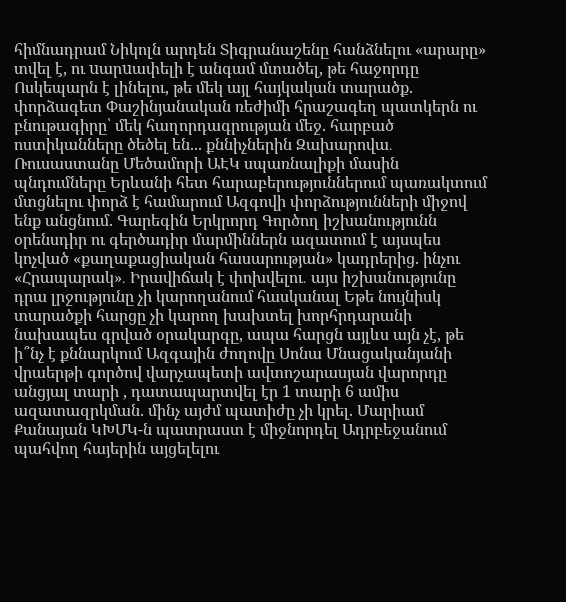հիմնադրամ Նիկոլն արդեն Տիգրանաշենը հանձնելու «արարը» տվել է, ու uարuափելի է անգամ մտածել, թե հաջորդը Ոսկեպարն է լինելու, թե մեկ այլ հայկական տարածք. փորձագետ Փաշինյանական ռեժիմի հրաշագեղ պատկերն ու բնութագիրը՝ մեկ հաղորդագրության մեջ. հարբած ոստիկանները ծեծել են... քննիչներին Զախարովա․ Ռուսաստանը Մեծամորի ԱԷԿ սպառնալիքի մասին պնդումները Երևանի հետ հարաբերություններում պառակտում մտցնելու փորձ է համարում Ազգովի փորձությունների միջով ենք անցնում. Գարեգին Երկրորդ Գործող իշխանությունն օրենսդիր ու գերծադիր մարմիններն ազատում է այսպես կոչված «քաղաքացիական հասարության» կադրերից. ինչու «Հրապարակ»․ Իրավիճակ է փոխվելու․ այս իշխանությունը դրա լրջությունը չի կարողանում հասկանալ Եթե նույնիսկ տարածքի հարցը չի կարող խախտել խորհրդարանի նախապես գրված օրակարգը, ապա հարցն այլևս այն չէ, թե ի՞նչ է քննարկում Ազգային ժողովը Սոնա Մնացականյանի վրաերթի գործով վարչապետի ավտոշարասյան վարորդը անցյալ տարի , դատապարտվել էր 1 տարի 6 ամիս ազատազրկման. մինչ այժմ պատիժը չի կրել. Մարիամ Քանայան ԿԽՄԿ-ն պատրաստ է միջնորդել Ադրբեջանում պահվող հայերին այցելելու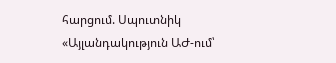հարցում. Սպուտնիկ «Այլանդակություն ԱԺ-ում՝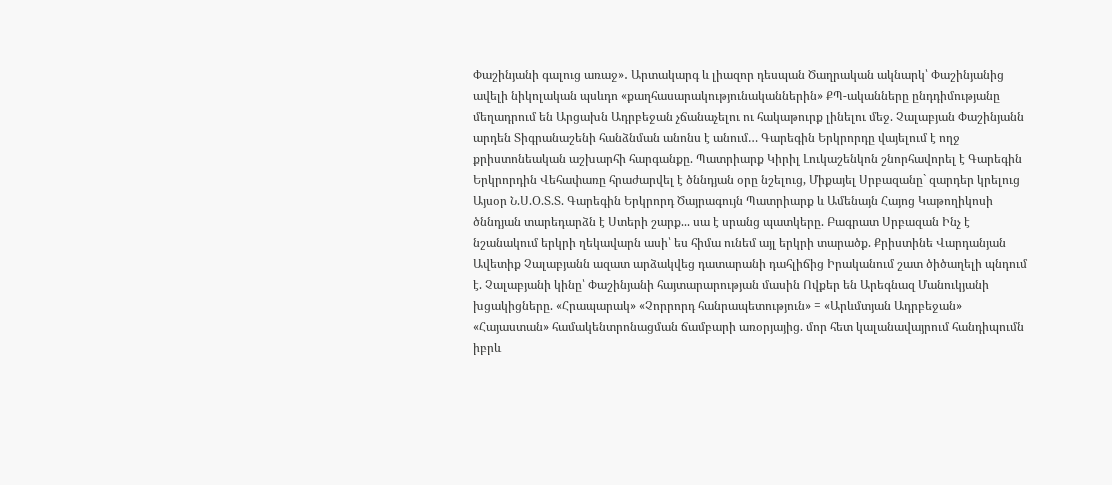Փաշինյանի գալուց առաջ»․ Արտակարգ և լիազոր դեսպան Ծաղրական ակնարկ՝ Փաշինյանից ավելի նիկոլական պսևդո «քաղհասարակությունականներին» ՔՊ-ականները ընդդիմությանը մեղադրում են Արցախն Ադրբեջան չճանաչելու ու հակաթուրք լինելու մեջ. Չալաբյան Փաշինյանն արդեն Տիգրանաշենի հանձնման անոնս է անում… Գարեգին Երկրորդը վայելում է ողջ քրիստոնեական աշխարհի հարգանքը. Պատրիարք Կիրիլ Լուկաշենկոն շնորհավորել է Գարեգին Երկրորդին Վեհափառը հրաժարվել է ծննդյան օրը նշելուց, Միքայել Սրբազանը` զարդեր կրելուց Այսօր Ն.Ս.Օ.Տ.Տ. Գարեգին Երկրորդ Ծայրագույն Պատրիարք և Ամենայն Հայոց Կաթողիկոսի ծննդյան տարեդարձն է Ստերի շարք... սա է սրանց պատկերը. Բագրատ Սրբազան Ինչ է նշանակում երկրի ղեկավարն ասի՝ ես հիմա ունեմ այլ երկրի տարածք. Քրիստինե Վարդանյան Ավետիք Չալաբյանն ազատ արձակվեց դատարանի դահլիճից Իրականում շատ ծիծաղելի պնդում է. Չալաբյանի կինը՝ Փաշինյանի հայտարարության մասին Ովքեր են Արեգնազ Մանուկյանի խցակիցները. «Հրապարակ» «Չորրորդ հանրապետություն» = «Արևմտյան Ադրբեջան» «Հայաստան» համակենտրոնացման ճամբարի առօրյայից. մոր հետ կալանավայրում հանդիպումն իբրև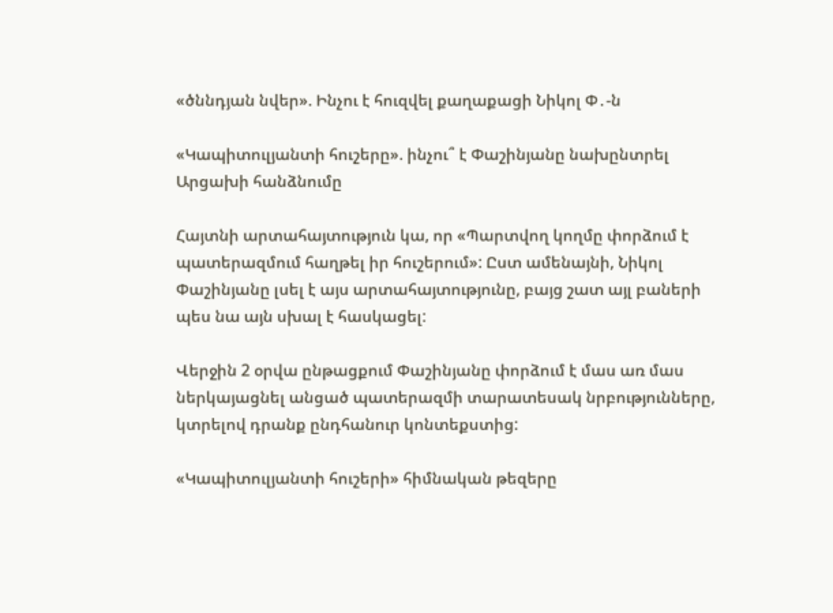«ծննդյան նվեր». Ինչու է հուզվել քաղաքացի Նիկոլ Փ․-ն

«Կապիտուլյանտի հուշերը». ինչու՞ է Փաշինյանը նախընտրել Արցախի հանձնումը

Հայտնի արտահայտություն կա, որ «Պարտվող կողմը փորձում է պատերազմում հաղթել իր հուշերում»: Ըստ ամենայնի, Նիկոլ Փաշինյանը լսել է այս արտահայտությունը, բայց շատ այլ բաների պես նա այն սխալ է հասկացել:

Վերջին 2 օրվա ընթացքում Փաշինյանը փորձում է մաս առ մաս ներկայացնել անցած պատերազմի տարատեսակ նրբությունները, կտրելով դրանք ընդհանուր կոնտեքստից:

«Կապիտուլյանտի հուշերի» հիմնական թեզերը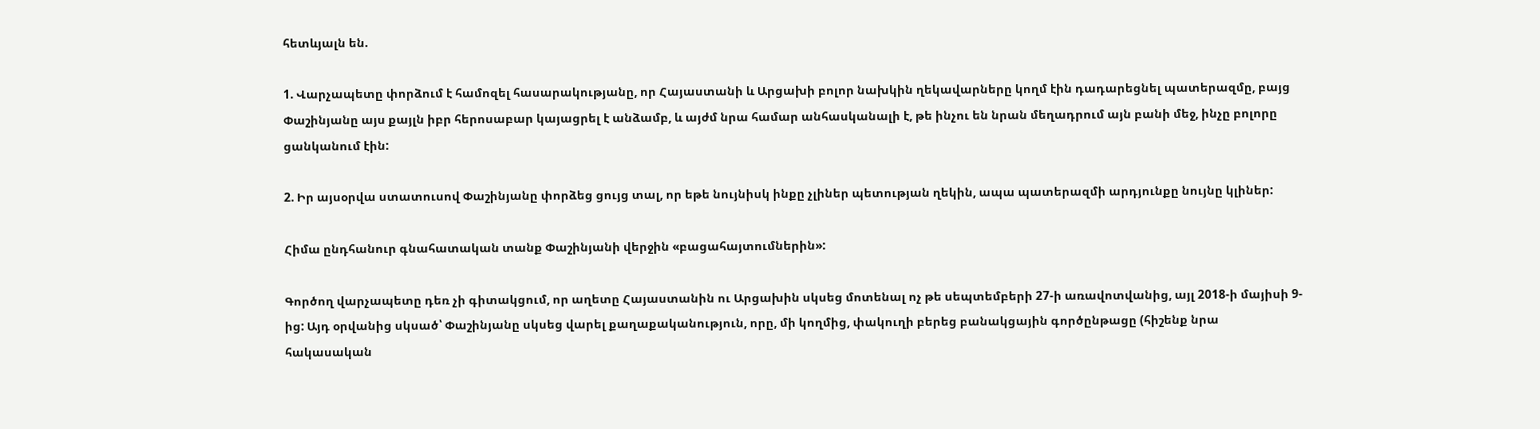հետևյալն են.

1. Վարչապետը փորձում է համոզել հասարակությանը, որ Հայաստանի և Արցախի բոլոր նախկին ղեկավարները կողմ էին դադարեցնել պատերազմը, բայց Փաշինյանը այս քայլն իբր հերոսաբար կայացրել է անձամբ, և այժմ նրա համար անհասկանալի է, թե ինչու են նրան մեղադրում այն բանի մեջ, ինչը բոլորը ցանկանում էին:

2. Իր այսօրվա ստատուսով Փաշինյանը փորձեց ցույց տալ, որ եթե նույնիսկ ինքը չլիներ պետության ղեկին, ապա պատերազմի արդյունքը նույնը կլիներ:

Հիմա ընդհանուր գնահատական տանք Փաշինյանի վերջին «բացահայտումներին»:

Գործող վարչապետը դեռ չի գիտակցում, որ աղետը Հայաստանին ու Արցախին սկսեց մոտենալ ոչ թե սեպտեմբերի 27-ի առավոտվանից, այլ 2018-ի մայիսի 9-ից: Այդ օրվանից սկսած՝ Փաշինյանը սկսեց վարել քաղաքականություն, որը, մի կողմից, փակուղի բերեց բանակցային գործընթացը (հիշենք նրա հակասական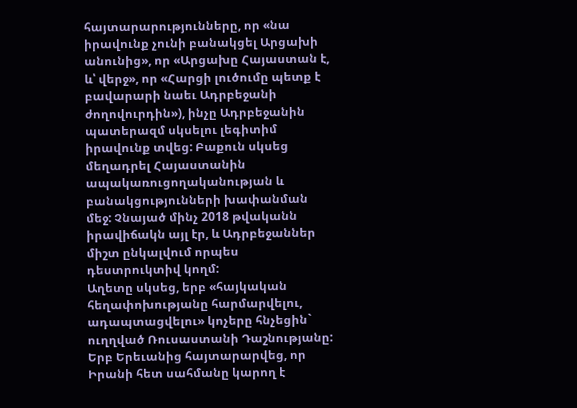հայտարարությունները, որ «նա իրավունք չունի բանակցել Արցախի անունից», որ «Արցախը Հայաստան է, և՝ վերջ», որ «Հարցի լուծումը պետք է բավարարի նաեւ Ադրբեջանի ժողովուրդին»), ինչը Ադրբեջանին պատերազմ սկսելու լեգիտիմ իրավունք տվեց: Բաքուն սկսեց մեղադրել Հայաստանին ապակառուցողականության և բանակցությունների խափանման մեջ: Չնայած մինչ 2018 թվականն իրավիճակն այլ էր, և Ադրբեջաններ միշտ ընկալվում որպես դեստրուկտիվ կողմ:
Աղետը սկսեց, երբ «հայկական հեղափոխությանը հարմարվելու, ադապտացվելու» կոչերը հնչեցին` ուղղված Ռուսաստանի Դաշնությանը: Երբ Երեւանից հայտարարվեց, որ Իրանի հետ սահմանը կարող է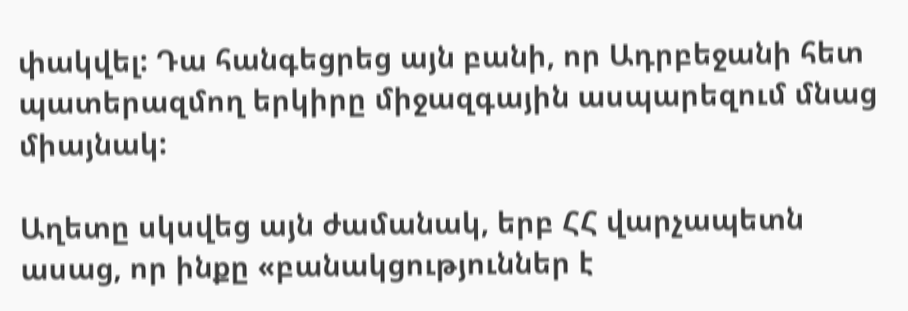փակվել: Դա հանգեցրեց այն բանի, որ Ադրբեջանի հետ պատերազմող երկիրը միջազգային ասպարեզում մնաց միայնակ:

Աղետը սկսվեց այն ժամանակ, երբ ՀՀ վարչապետն ասաց, որ ինքը «բանակցություններ է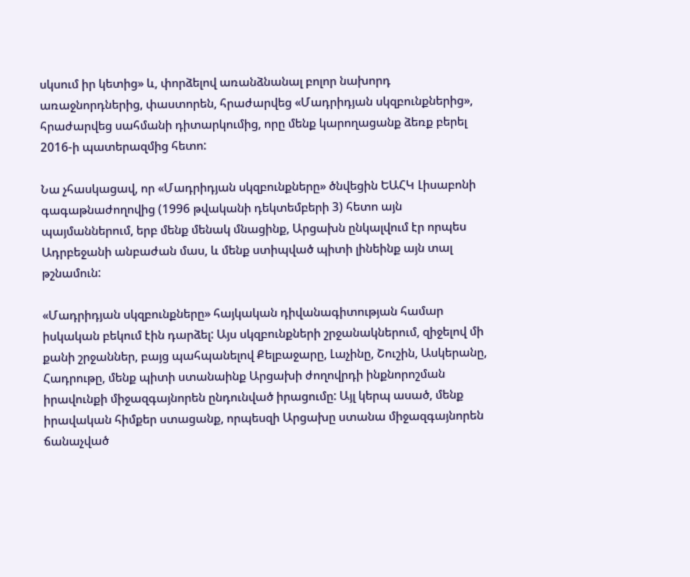սկսում իր կետից» և, փորձելով առանձնանալ բոլոր նախորդ առաջնորդներից, փաստորեն, հրաժարվեց «Մադրիդյան սկզբունքներից», հրաժարվեց սահմանի դիտարկումից, որը մենք կարողացանք ձեռք բերել 2016-ի պատերազմից հետո:

Նա չհասկացավ, որ «Մադրիդյան սկզբունքները» ծնվեցին ԵԱՀԿ Լիսաբոնի գագաթնաժողովից (1996 թվականի դեկտեմբերի 3) հետո այն պայմաններում, երբ մենք մենակ մնացինք, Արցախն ընկալվում էր որպես Ադրբեջանի անբաժան մաս, և մենք ստիպված պիտի լինեինք այն տալ թշնամուն:

«Մադրիդյան սկզբունքները» հայկական դիվանագիտության համար իսկական բեկում էին դարձել: Այս սկզբունքների շրջանակներում, զիջելով մի քանի շրջաններ, բայց պահպանելով Քելբաջարը, Լաչինը, Շուշին, Ասկերանը, Հադրութը, մենք պիտի ստանաինք Արցախի ժողովրդի ինքնորոշման իրավունքի միջազգայնորեն ընդունված իրացումը: Այլ կերպ ասած, մենք իրավական հիմքեր ստացանք, որպեսզի Արցախը ստանա միջազգայնորեն ճանաչված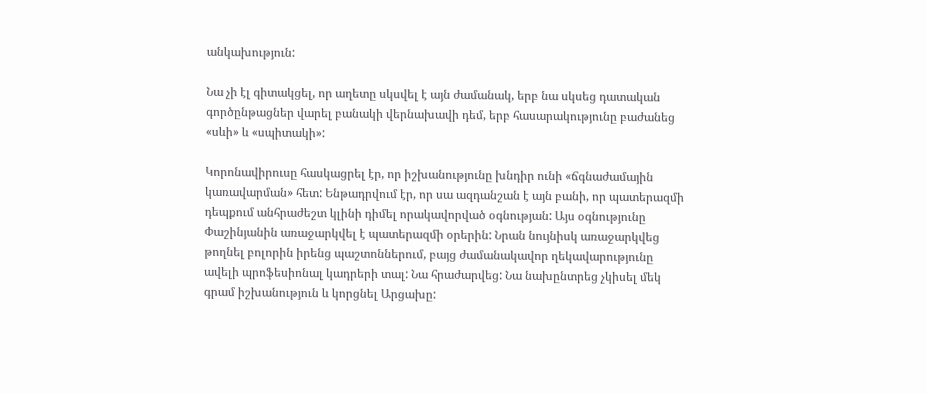անկախություն:

Նա չի էլ գիտակցել, որ աղետը սկսվել է այն ժամանակ, երբ նա սկսեց դատական գործընթացներ վարել բանակի վերնախավի դեմ, երբ հասարակությունը բաժանեց «սևի» և «սպիտակի»:

Կորոնավիրուսը հասկացրել էր, որ իշխանությունը խնդիր ունի «ճգնաժամային կառավարման» հետ: Ենթադրվում էր, որ սա ազդանշան է այն բանի, որ պատերազմի դեպքում անհրաժեշտ կլինի դիմել որակավորված օգնության: Այս օգնությունը Փաշինյանին առաջարկվել է պատերազմի օրերին: Նրան նույնիսկ առաջարկվեց թողնել բոլորին իրենց պաշտոններում, բայց ժամանակավոր ղեկավարությունը ավելի պրոֆեսիոնալ կադրերի տալ: Նա հրաժարվեց: Նա նախընտրեց չկիսել մեկ գրամ իշխանություն և կորցնել Արցախը: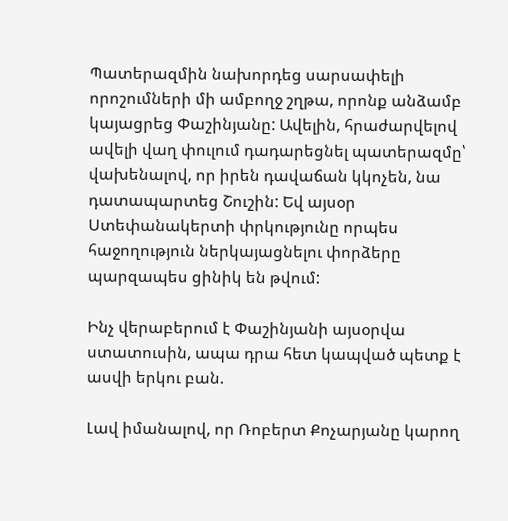Պատերազմին նախորդեց սարսափելի որոշումների մի ամբողջ շղթա, որոնք անձամբ կայացրեց Փաշինյանը: Ավելին, հրաժարվելով ավելի վաղ փուլում դադարեցնել պատերազմը՝ վախենալով, որ իրեն դավաճան կկոչեն, նա դատապարտեց Շուշին: Եվ այսօր Ստեփանակերտի փրկությունը որպես հաջողություն ներկայացնելու փորձերը պարզապես ցինիկ են թվում:

Ինչ վերաբերում է Փաշինյանի այսօրվա ստատուսին, ապա դրա հետ կապված պետք է ասվի երկու բան.

Լավ իմանալով, որ Ռոբերտ Քոչարյանը կարող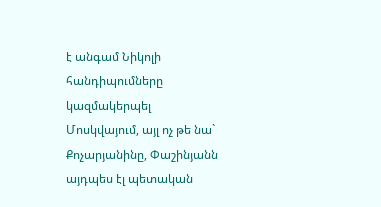է անգամ Նիկոլի հանդիպումները կազմակերպել Մոսկվայում, այլ ոչ թե նա` Քոչարյանինը, Փաշինյանն այդպես էլ պետական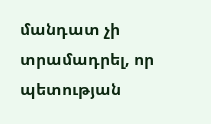մանդատ չի տրամադրել, որ պետության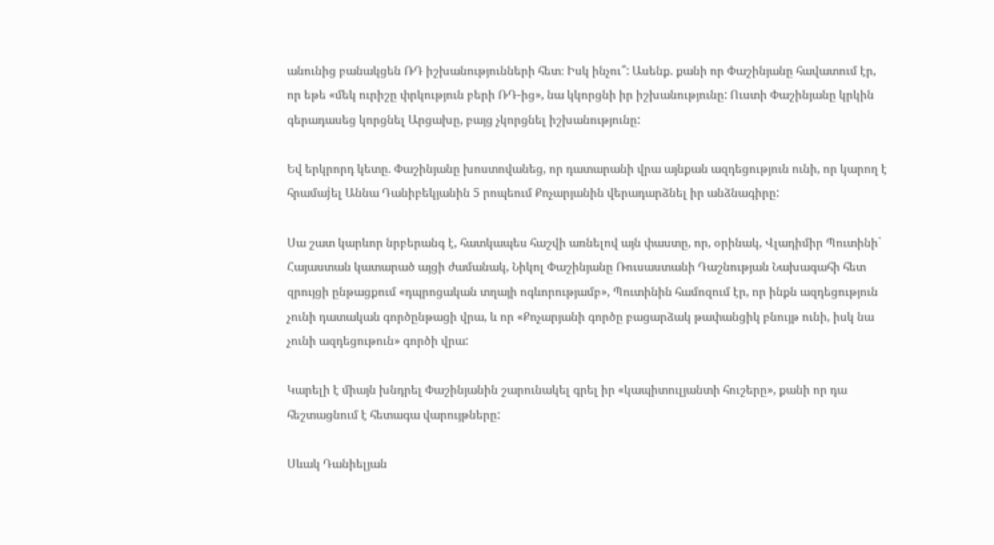անունից բանակցեն ՌԴ իշխանությունների հետ։ Իսկ ինչու՞: Ասենք. քանի որ Փաշինյանը հավատում էր, որ եթե «մեկ ուրիշը փրկություն բերի ՌԴ-ից», նա կկորցնի իր իշխանությունը: Ուստի Փաշինյանը կրկին գերադասեց կորցնել Արցախը, բայց չկորցնել իշխանությունը:

Եվ երկրորդ կետը. Փաշինյանը խոստովանեց, որ դատարանի վրա այնքան ազդեցություն ունի, որ կարող է հրամաjել Աննա Դանիբեկյանին 5 րոպեում Քոչարյանին վերադարձնել իր անձնագիրը:

Սա շատ կարևոր նրբերանգ է, հատկապես հաշվի առնելով այն փաստը, որ, օրինակ, Վլադիմիր Պուտինի` Հայաստան կատարած այցի ժամանակ, Նիկոլ Փաշինյանը Ռուսաստանի Դաշնության Նախագահի հետ զրույցի ընթացքում «դպրոցական տղայի ոգևորությամբ», Պուտինին համոզում էր, որ ինքն ազդեցություն չունի դատական գործընթացի վրա, և որ «Քոչարյանի գործը բացարձակ թափանցիկ բնույթ ունի, իսկ նա չունի ազդեցութուն» գործի վրա:

Կարելի է միայն խնդրել Փաշինյանին շարունակել գրել իր «կապիտուլյանտի հուշերը», քանի որ դա հեշտացնում է հետագա վարույթները:

Սևակ Դանիելյան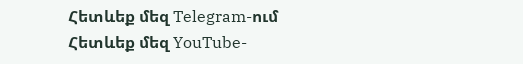Հետևեք մեզ Telegram-ում
Հետևեք մեզ YouTube-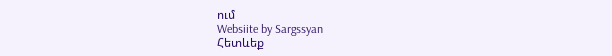ում
Websiite by Sargssyan
Հետևեք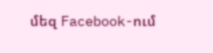մեզ Facebook-ում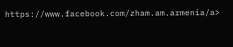https://www.facebook.com/zham.am.armenia/a>